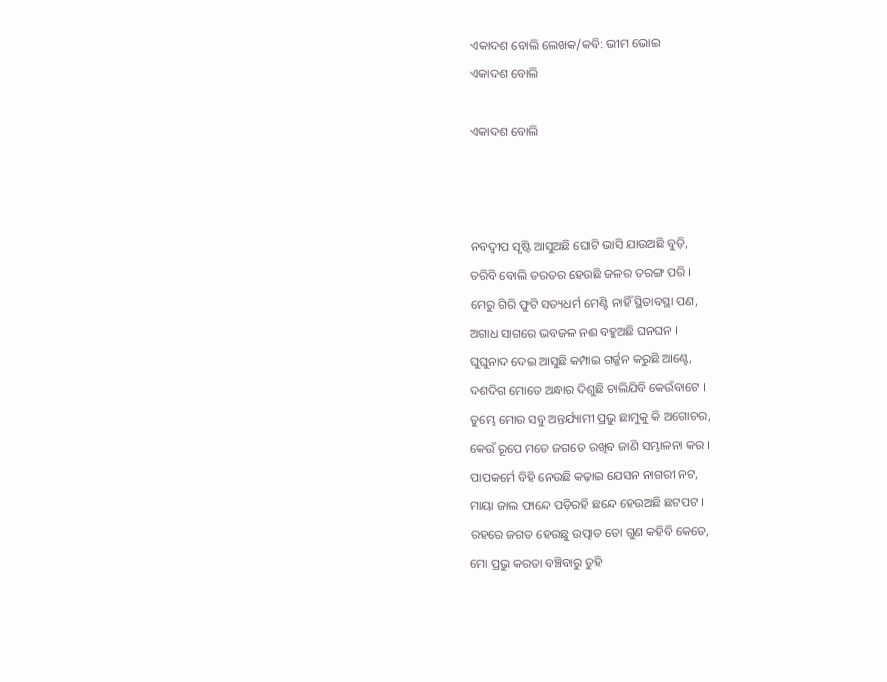ଏକାଦଶ ବୋଲି ଲେଖକ/କବି: ଭୀମ ଭୋଇ
ଏକାଦଶ ବୋଲି

ଏକାଦଶ ବୋଲି



ନବଦ୍ୱୀପ ସୃଷ୍ଟି ଆସୁଅଛି ଘୋଟି ଭାସି ଯାଉଅଛି ବୁଡ଼ି,
ତରିବି ବୋଲି ତରତର ହେଉଛି ଜଳର ତରଙ୍ଗ ପରି ।
ମେରୁ ଗିରି ଫୁଟି ସତ୍ୟଧର୍ମ ମେଣ୍ଟି ନାହିଁ ସ୍ଥିତାବସ୍ଥା ପଣ,
ଅଗାଧ ସାଗରେ ଭବଜଳ ନଈ ବହୁଅଛି ଘନଘନ ।
ଘୁଘୁନାଦ ଦେଇ ଆସୁଛି କମ୍ପାଇ ଗର୍ଜ୍ଜନ କରୁଛି ଆଣ୍ଟେ,
ଦଶଦିଗ ମୋତେ ଅନ୍ଧାର ଦିଶୁଛି ଚାଲିଯିବି କେଉଁବାଟେ ।
ତୁମ୍ଭେ ମୋର ସବୁ ଅନ୍ତର୍ଯ୍ୟାମୀ ପ୍ରଭୁ ଛାମୁକୁ କି ଅଗୋଚର,
କେଉଁ ରୂପେ ମତେ ଜଗତେ ରଖିବ ଜାଣି ସମ୍ଭାଳନା କର ।
ପାପକର୍ମେ ବିହି ନେଉଛି କଢ଼ାଇ ଯେସନ ନାଗରୀ ନଟ,
ମାୟା ଜାଲ ଫାନ୍ଦେ ପଡ଼ିରହି ଛନ୍ଦେ ହେଉଅଛି ଛଟପଟ ।
ରହରେ ଜଗତ ହେଉଛୁ ଉତ୍ପାତ ତୋ ଗୁଣ କହିବି କେତେ,
ମୋ ପ୍ରଭୁ କରତା ବଞ୍ଚିବାରୁ ତୁହି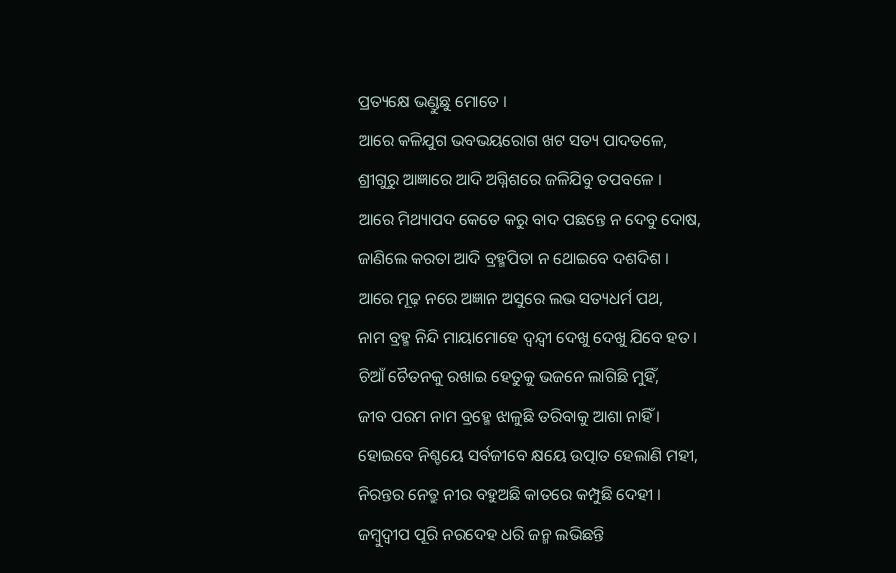ପ୍ରତ୍ୟକ୍ଷେ ଭଣ୍ଡୁଛୁ ମୋତେ ।
ଆରେ କଳିଯୁଗ ଭବଭୟରୋଗ ଖଟ ସତ୍ୟ ପାଦତଳେ,
ଶ୍ରୀଗୁରୁ ଆଜ୍ଞାରେ ଆଦି ଅଗ୍ନିଶରେ ଜଳିଯିବୁ ତପବଳେ ।
ଆରେ ମିଥ୍ୟାପଦ କେତେ କରୁ ବାଦ ପଛନ୍ତେ ନ ଦେବୁ ଦୋଷ,
ଜାଣିଲେ କରତା ଆଦି ବ୍ରହ୍ମପିତା ନ ଥୋଇବେ ଦଶଦିଶ ।
ଆରେ ମୂଢ଼ ନରେ ଅଜ୍ଞାନ ଅସୁରେ ଲଭ ସତ୍ୟଧର୍ମ ପଥ,
ନାମ ବ୍ରହ୍ମ ନିନ୍ଦି ମାୟାମୋହେ ଦ୍ୱନ୍ଦ୍ୱୀ ଦେଖୁ ଦେଖୁ ଯିବେ ହତ ।
ଚିଆଁ ଚୈତନକୁ ରଖାଇ ହେତୁକୁ ଭଜନେ ଲାଗିଛି ମୁହିଁ,
ଜୀବ ପରମ ନାମ ବ୍ରହ୍ମେ ଝାଳୁଛି ତରିବାକୁ ଆଶା ନାହିଁ ।
ହୋଇବେ ନିଶ୍ଚୟେ ସର୍ବଜୀବେ କ୍ଷୟେ ଉତ୍ପାତ ହେଲାଣି ମହୀ,
ନିରନ୍ତର ନେତ୍ରୁ ନୀର ବହୁଅଛି କାତରେ କମ୍ପୁଛି ଦେହୀ ।
ଜମ୍ବୁଦ୍ୱୀପ ପୂରି ନରଦେହ ଧରି ଜନ୍ମ ଲଭିଛନ୍ତି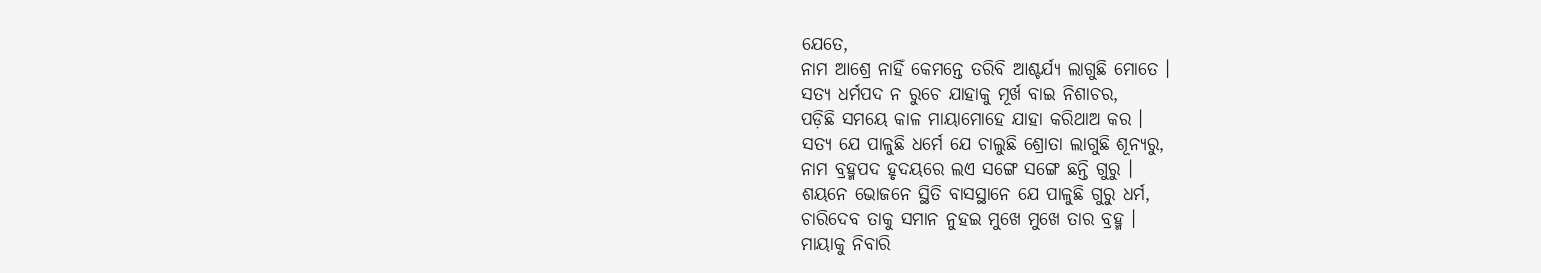ଯେତେ,
ନାମ ଆଶ୍ରେ ନାହିଁ କେମନ୍ତେ ତରିବି ଆଶ୍ଚର୍ଯ୍ୟ ଲାଗୁଛି ମୋତେ ।
ସତ୍ୟ ଧର୍ମପଦ ନ ରୁଚେ ଯାହାକୁ ମୂର୍ଖ ବାଇ ନିଶାଚର,
ପଡ଼ିଛି ସମୟେ କାଳ ମାୟାମୋହେ ଯାହା କରିଥାଅ କର ।
ସତ୍ୟ ଯେ ପାଳୁଛି ଧର୍ମେ ଯେ ଚାଲୁଛି ଶ୍ରୋତା ଲାଗୁଛି ଶୂନ୍ୟରୁ,
ନାମ ବ୍ରହ୍ମପଦ ହୃଦୟରେ ଲଏ ସଙ୍ଗେ ସଙ୍ଗେ ଛନ୍ତି ଗୁରୁ ।
ଶୟନେ ଭୋଜନେ ସ୍ଥିତି ବାସସ୍ଥାନେ ଯେ ପାଳୁଛି ଗୁରୁ ଧର୍ମ,
ଚାରିଦେବ ତାକୁ ସମାନ ନୁହଇ ମୁଖେ ମୁଖେ ତାର ବ୍ରହ୍ମ ।
ମାୟାକୁ ନିବାରି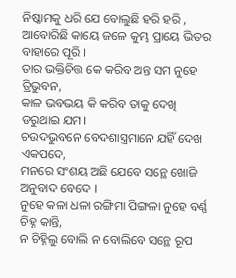ନିଷ୍କାମକୁ ଧରି ଯେ ବୋଲୁଛି ହରି ହରି ,
ଆବୋରିଛି କାୟେ ଜଳେ କୁମ୍ଭ ପ୍ରାୟେ ଭିତର ବାହାରେ ପୂରି ।
ତାର ଭକ୍ତିଚିତ୍ତ କେ କରିବ ଅନ୍ତ ସମ ନୁହେ ତ୍ରିଭୁବନ,
କାଳ ଭବଭୟ କି କରିବ ତାକୁ ଦେଖି ଡରୁଥାଇ ଯମ।
ଚଉଦଭୁବନେ ବେଦଶାସ୍ତ୍ରମାନେ ଯହିଁ ଦେଖ ଏକପଦେ,
ମନରେ ସଂଶୟ ଅଛି ଯେବେ ସନ୍ଥେ ଖୋଜି ଅନୁବାଦ ବେଦେ ।
ନୁହେ କଳା ଧଳା ରଙ୍ଗିମା ପିଙ୍ଗଳା ନୁହେ ବର୍ଣ୍ଣ ଚିହ୍ନ କାନ୍ତି,
ନ ଚିହ୍ନିଲୁ ବୋଲି ନ ବୋଲିବେ ସନ୍ଥେ ରୂପ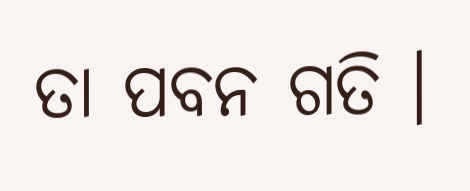ତା ପବନ ଗତି ।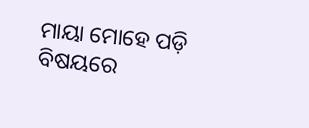ମାୟା ମୋହେ ପଡ଼ି ବିଷୟରେ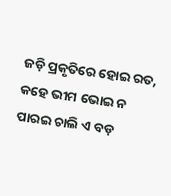ଜଡ଼ି ପ୍ରକୃତିରେ ହୋଇ ରତ,
କହେ ଭୀମ ଭୋଇ ନ ପାରଇ ଚାଲି ଏ ବଡ଼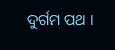ଦୁର୍ଗମ ପଥ ।